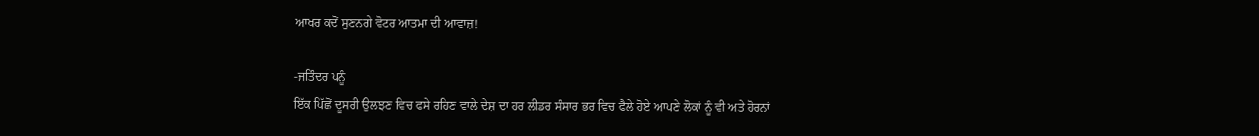ਆਖਰ ਕਦੋਂ ਸੁਣਨਗੇ ਵੋਟਰ ਆਤਮਾ ਦੀ ਆਵਾਜ਼!

-ਜਤਿੰਦਰ ਪਨੂੰ
ਇੱਕ ਪਿੱਛੋਂ ਦੂਸਰੀ ਉਲਝਣ ਵਿਚ ਫਸੇ ਰਹਿਣ ਵਾਲੇ ਦੇਸ਼ ਦਾ ਹਰ ਲੀਡਰ ਸੰਸਾਰ ਭਰ ਵਿਚ ਫੈਲੇ ਹੋਏ ਆਪਣੇ ਲੋਕਾਂ ਨੂੰ ਵੀ ਅਤੇ ਹੋਰਨਾਂ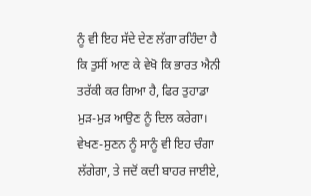ਨੂੰ ਵੀ ਇਹ ਸੱਦੇ ਦੇਣ ਲੱਗਾ ਰਹਿੰਦਾ ਹੈ ਕਿ ਤੁਸੀਂ ਆਣ ਕੇ ਵੇਖੋ ਕਿ ਭਾਰਤ ਐਨੀ ਤਰੱਕੀ ਕਰ ਗਿਆ ਹੈ, ਫਿਰ ਤੁਹਾਡਾ ਮੁੜ-ਮੁੜ ਆਉਣ ਨੂੰ ਦਿਲ ਕਰੇਗਾ। ਵੇਖਣ-ਸੁਣਨ ਨੂੰ ਸਾਨੂੰ ਵੀ ਇਹ ਚੰਗਾ ਲੱਗੇਗਾ, ਤੇ ਜਦੋਂ ਕਦੀ ਬਾਹਰ ਜਾਈਏ,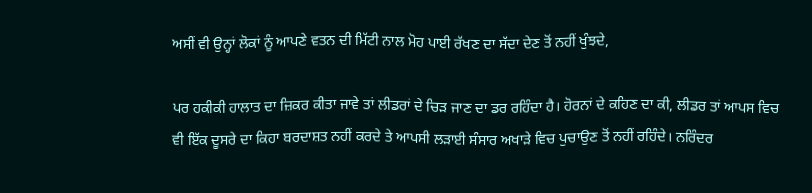ਅਸੀਂ ਵੀ ਉਨ੍ਹਾਂ ਲੋਕਾਂ ਨੂੰ ਆਪਣੇ ਵਤਨ ਦੀ ਮਿੱਟੀ ਨਾਲ ਮੋਹ ਪਾਈ ਰੱਖਣ ਦਾ ਸੱਦਾ ਦੇਣ ਤੋਂ ਨਹੀਂ ਖੁੰਝਦੇ,

ਪਰ ਹਕੀਕੀ ਹਾਲਾਤ ਦਾ ਜ਼ਿਕਰ ਕੀਤਾ ਜਾਵੇ ਤਾਂ ਲੀਡਰਾਂ ਦੇ ਚਿੜ ਜਾਣ ਦਾ ਡਰ ਰਹਿੰਦਾ ਹੈ। ਹੋਰਨਾਂ ਦੇ ਕਹਿਣ ਦਾ ਕੀ, ਲੀਡਰ ਤਾਂ ਆਪਸ ਵਿਚ ਵੀ ਇੱਕ ਦੂਸਰੇ ਦਾ ਕਿਹਾ ਬਰਦਾਸ਼ਤ ਨਹੀਂ ਕਰਦੇ ਤੇ ਆਪਸੀ ਲੜਾਈ ਸੰਸਾਰ ਅਖਾੜੇ ਵਿਚ ਪੁਚਾਉਣ ਤੋਂ ਨਹੀਂ ਰਹਿੰਦੇ। ਨਰਿੰਦਰ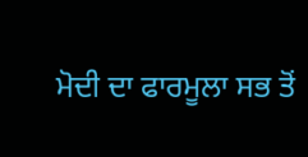ਮੋਦੀ ਦਾ ਫਾਰਮੂਲਾ ਸਭ ਤੋਂ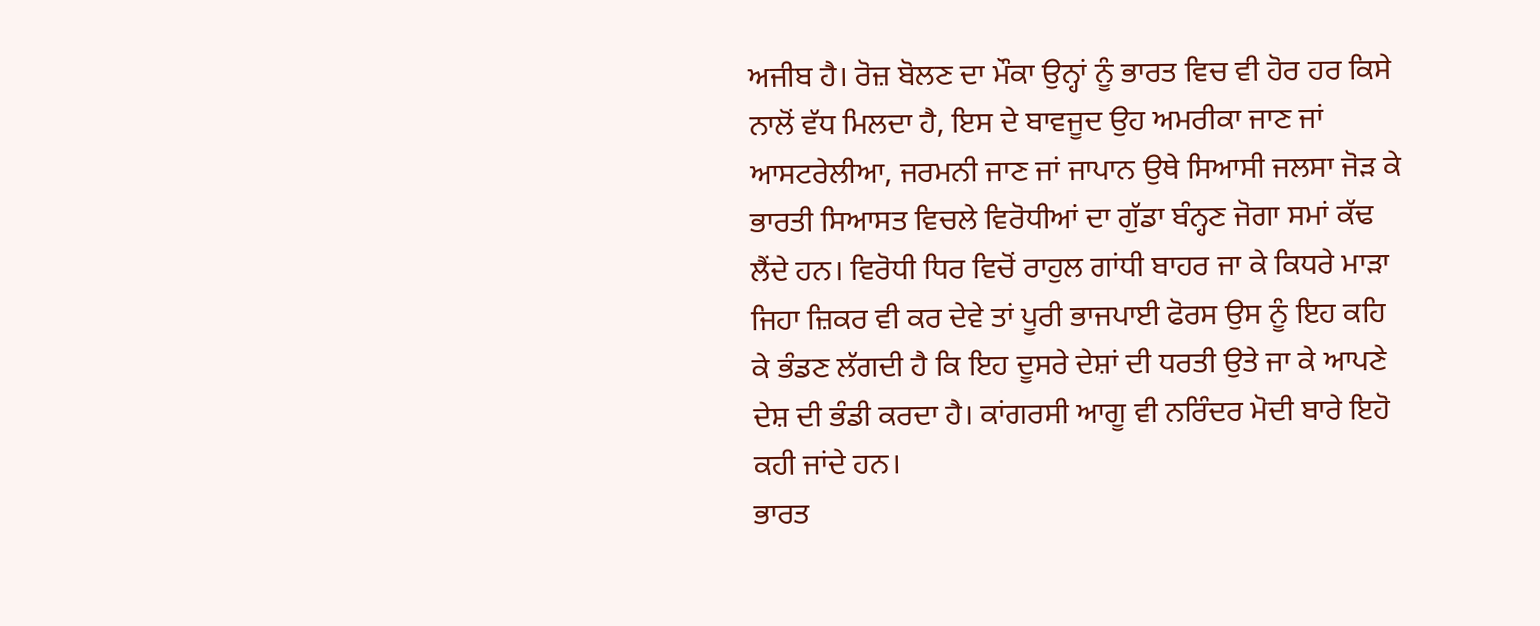ਅਜੀਬ ਹੈ। ਰੋਜ਼ ਬੋਲਣ ਦਾ ਮੌਕਾ ਉਨ੍ਹਾਂ ਨੂੰ ਭਾਰਤ ਵਿਚ ਵੀ ਹੋਰ ਹਰ ਕਿਸੇ ਨਾਲੋਂ ਵੱਧ ਮਿਲਦਾ ਹੈ, ਇਸ ਦੇ ਬਾਵਜੂਦ ਉਹ ਅਮਰੀਕਾ ਜਾਣ ਜਾਂ ਆਸਟਰੇਲੀਆ, ਜਰਮਨੀ ਜਾਣ ਜਾਂ ਜਾਪਾਨ ਉਥੇ ਸਿਆਸੀ ਜਲਸਾ ਜੋੜ ਕੇ ਭਾਰਤੀ ਸਿਆਸਤ ਵਿਚਲੇ ਵਿਰੋਧੀਆਂ ਦਾ ਗੁੱਡਾ ਬੰਨ੍ਹਣ ਜੋਗਾ ਸਮਾਂ ਕੱਢ ਲੈਂਦੇ ਹਨ। ਵਿਰੋਧੀ ਧਿਰ ਵਿਚੋਂ ਰਾਹੁਲ ਗਾਂਧੀ ਬਾਹਰ ਜਾ ਕੇ ਕਿਧਰੇ ਮਾੜਾ ਜਿਹਾ ਜ਼ਿਕਰ ਵੀ ਕਰ ਦੇਵੇ ਤਾਂ ਪੂਰੀ ਭਾਜਪਾਈ ਫੋਰਸ ਉਸ ਨੂੰ ਇਹ ਕਹਿ ਕੇ ਭੰਡਣ ਲੱਗਦੀ ਹੈ ਕਿ ਇਹ ਦੂਸਰੇ ਦੇਸ਼ਾਂ ਦੀ ਧਰਤੀ ਉਤੇ ਜਾ ਕੇ ਆਪਣੇ ਦੇਸ਼ ਦੀ ਭੰਡੀ ਕਰਦਾ ਹੈ। ਕਾਂਗਰਸੀ ਆਗੂ ਵੀ ਨਰਿੰਦਰ ਮੋਦੀ ਬਾਰੇ ਇਹੋ ਕਹੀ ਜਾਂਦੇ ਹਨ।
ਭਾਰਤ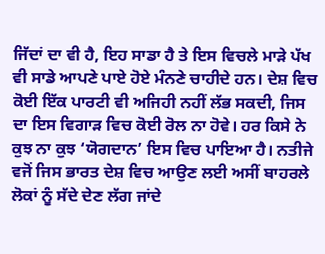ਜਿੱਦਾਂ ਦਾ ਵੀ ਹੈ, ਇਹ ਸਾਡਾ ਹੈ ਤੇ ਇਸ ਵਿਚਲੇ ਮਾੜੇ ਪੱਖ ਵੀ ਸਾਡੇ ਆਪਣੇ ਪਾਏ ਹੋਏ ਮੰਨਣੇ ਚਾਹੀਦੇ ਹਨ। ਦੇਸ਼ ਵਿਚ ਕੋਈ ਇੱਕ ਪਾਰਟੀ ਵੀ ਅਜਿਹੀ ਨਹੀਂ ਲੱਭ ਸਕਦੀ, ਜਿਸ ਦਾ ਇਸ ਵਿਗਾੜ ਵਿਚ ਕੋਈ ਰੋਲ ਨਾ ਹੋਵੇ। ਹਰ ਕਿਸੇ ਨੇ ਕੁਝ ਨਾ ਕੁਝ ‘ਯੋਗਦਾਨ’ ਇਸ ਵਿਚ ਪਾਇਆ ਹੈ। ਨਤੀਜੇ ਵਜੋਂ ਜਿਸ ਭਾਰਤ ਦੇਸ਼ ਵਿਚ ਆਉਣ ਲਈ ਅਸੀਂ ਬਾਹਰਲੇ ਲੋਕਾਂ ਨੂੰ ਸੱਦੇ ਦੇਣ ਲੱਗ ਜਾਂਦੇ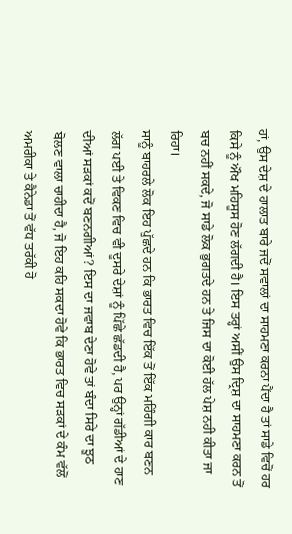ਹਾਂ, ਉਸ ਦੇਸ਼ ਦੇ ਹਾਲਾਤ ਬਾਰੇ ਜਦੋਂ ਸਵਾਲਾਂ ਦਾ ਸਾਹਮਣਾ ਕਰਨਾ ਪੈਂਦਾ ਹੈ ਤਾਂ ਸਾਡੇ ਵਿਚੋਂ ਹਰ ਕਿਸੇ ਨੂੰ ਔਖ ਮਹਿਸੂਸ ਹੋਣ ਲੱਗਦੀ ਹੈ। ਇਸ ਤਰ੍ਹਾਂ ਅਸੀਂ ਉਸ ਦ੍ਰਿਸ਼ ਦਾ ਸਾਹਮਣਾ ਕਰਨ ਤੋਂ ਬਚ ਨਹੀਂ ਸਕਦੇ, ਜੋ ਸਾਡੇ ਲੋਕ ਭੁਗਤਦੇ ਹਨ ਤੇ ਜਿਸ ਦਾ ਕੋਈ ਹੱਲ ਪੇਸ਼ ਨਹੀ ਕੀਤਾ ਜਾ ਰਿਹਾ।
ਸਾਨੂੰ ਬਾਹਰਲੇ ਲੋਕ ਇਹ ਪੁੱਛਦੇ ਹਨ ਕਿ ਭਾਰਤ ਵਿਚ ਇੱਕ ਤੋਂ ਇੱਕ ਮਹਿੰਗੀ ਕਾਰ ਬਣਨ ਲੱਗ ਪਈ ਤੇ ਵਿਕਣ ਵਿਚ ਵੀ ਦੂਸਰੇ ਦੇਸ਼ਾਂ ਨੂੰ ਪਿੱਛੇ ਛੱਡਦੀ ਹੈ, ਪਰ ਉਨ੍ਹਾਂ ਗੱਡੀਆਂ ਦੇ ਹਾਣ ਦੀਆਂ ਸੜਕਾਂ ਕਦੋਂ ਬਣਨਗੀਆਂ? ਇਸ ਦਾ ਜਵਾਬ ਦੇਣਾ ਹੋਵੇ ਤਾਂ ਬੰਦਾ ਸਿਰੇ ਦਾ ਝੂਠ ਬੋਲਣ ਵਾਲਾ ਚਾਹੀਦਾ ਹੈ, ਜੋ ਇਹ ਕਹਿ ਸਕਦਾ ਹੋਵੇ ਕਿ ਭਾਰਤ ਵਿਚ ਸੜਕਾਂ ਦੇ ਕੰਮ ਵੱਲੋਂ ਅਮਰੀਕਾ ਤੇ ਕੈਨੇਡਾ ਤੋਂ ਵੱਧ ਤਰੱਕੀ ਹੋ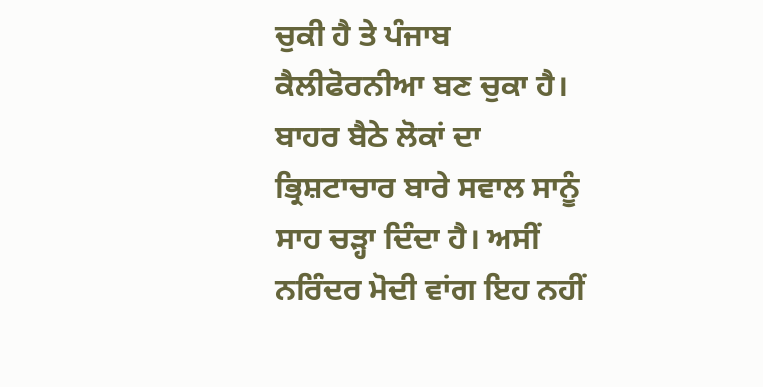ਚੁਕੀ ਹੈ ਤੇ ਪੰਜਾਬ ਕੈਲੀਫੋਰਨੀਆ ਬਣ ਚੁਕਾ ਹੈ। ਬਾਹਰ ਬੈਠੇ ਲੋਕਾਂ ਦਾ ਭ੍ਰਿਸ਼ਟਾਚਾਰ ਬਾਰੇ ਸਵਾਲ ਸਾਨੂੰ ਸਾਹ ਚੜ੍ਹਾ ਦਿੰਦਾ ਹੈ। ਅਸੀਂ ਨਰਿੰਦਰ ਮੋਦੀ ਵਾਂਗ ਇਹ ਨਹੀਂ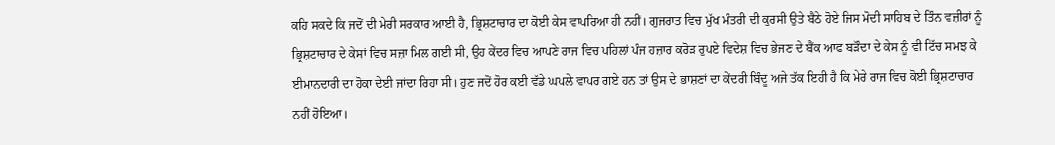ਕਹਿ ਸਕਦੇ ਕਿ ਜਦੋਂ ਦੀ ਮੇਰੀ ਸਰਕਾਰ ਆਈ ਹੈ, ਭ੍ਰਿਸ਼ਟਾਚਾਰ ਦਾ ਕੋਈ ਕੇਸ ਵਾਪਰਿਆ ਹੀ ਨਹੀਂ। ਗੁਜਰਾਤ ਵਿਚ ਮੁੱਖ ਮੰਤਰੀ ਦੀ ਕੁਰਸੀ ਉਤੇ ਬੈਠੇ ਹੋਏ ਜਿਸ ਮੋਦੀ ਸਾਹਿਬ ਦੇ ਤਿੰਨ ਵਜ਼ੀਰਾਂ ਨੂੰ ਭ੍ਰਿਸ਼ਟਾਚਾਰ ਦੇ ਕੇਸਾਂ ਵਿਚ ਸਜ਼ਾ ਮਿਲ ਗਈ ਸੀ, ਉਹ ਕੇਂਦਰ ਵਿਚ ਆਪਣੇ ਰਾਜ ਵਿਚ ਪਹਿਲਾਂ ਪੰਜ ਹਜ਼ਾਰ ਕਰੋੜ ਰੁਪਏ ਵਿਦੇਸ਼ ਵਿਚ ਭੇਜਣ ਦੇ ਬੈਂਕ ਆਫ ਬੜੌਦਾ ਦੇ ਕੇਸ ਨੂੰ ਵੀ ਟਿੱਚ ਸਮਝ ਕੇ ਈਮਾਨਦਾਰੀ ਦਾ ਹੋਕਾ ਦੇਈ ਜਾਂਦਾ ਰਿਹਾ ਸੀ। ਹੁਣ ਜਦੋਂ ਹੋਰ ਕਈ ਵੱਡੇ ਘਪਲੇ ਵਾਪਰ ਗਏ ਹਨ ਤਾਂ ਉਸ ਦੇ ਭਾਸ਼ਣਾਂ ਦਾ ਕੇਂਦਰੀ ਬਿੰਦੂ ਅਜੇ ਤੱਕ ਇਹੀ ਹੈ ਕਿ ਮੇਰੇ ਰਾਜ ਵਿਚ ਕੋਈ ਭ੍ਰਿਸ਼ਟਾਚਾਰ ਨਹੀਂ ਹੋਇਆ।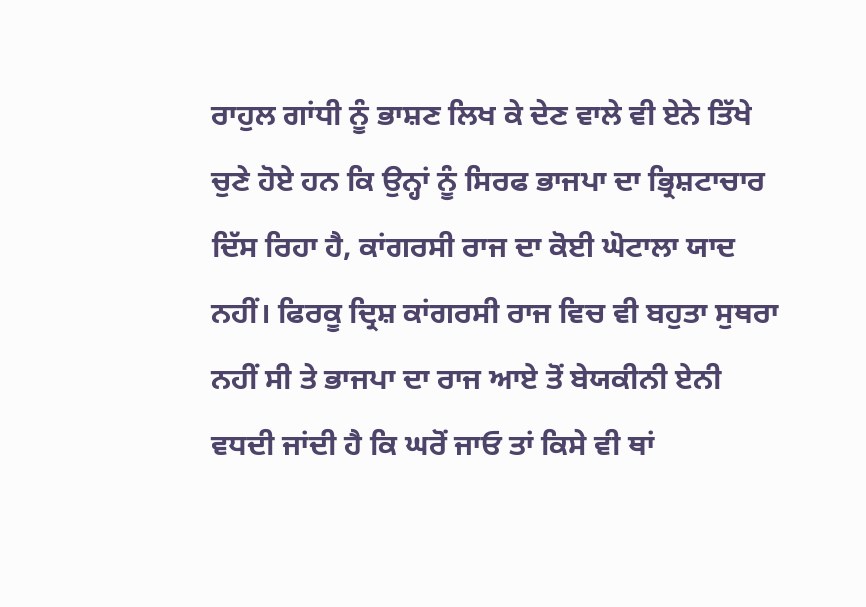ਰਾਹੁਲ ਗਾਂਧੀ ਨੂੰ ਭਾਸ਼ਣ ਲਿਖ ਕੇ ਦੇਣ ਵਾਲੇ ਵੀ ਏਨੇ ਤਿੱਖੇ ਚੁਣੇ ਹੋਏ ਹਨ ਕਿ ਉਨ੍ਹਾਂ ਨੂੰ ਸਿਰਫ ਭਾਜਪਾ ਦਾ ਭ੍ਰਿਸ਼ਟਾਚਾਰ ਦਿੱਸ ਰਿਹਾ ਹੈ, ਕਾਂਗਰਸੀ ਰਾਜ ਦਾ ਕੋਈ ਘੋਟਾਲਾ ਯਾਦ ਨਹੀਂ। ਫਿਰਕੂ ਦ੍ਰਿਸ਼ ਕਾਂਗਰਸੀ ਰਾਜ ਵਿਚ ਵੀ ਬਹੁਤਾ ਸੁਥਰਾ ਨਹੀਂ ਸੀ ਤੇ ਭਾਜਪਾ ਦਾ ਰਾਜ ਆਏ ਤੋਂ ਬੇਯਕੀਨੀ ਏਨੀ ਵਧਦੀ ਜਾਂਦੀ ਹੈ ਕਿ ਘਰੋਂ ਜਾਓ ਤਾਂ ਕਿਸੇ ਵੀ ਥਾਂ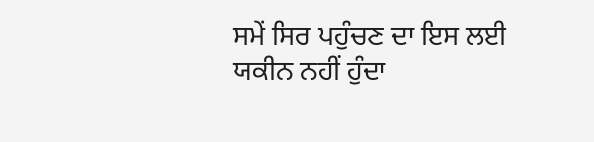ਸਮੇਂ ਸਿਰ ਪਹੁੰਚਣ ਦਾ ਇਸ ਲਈ ਯਕੀਨ ਨਹੀਂ ਹੁੰਦਾ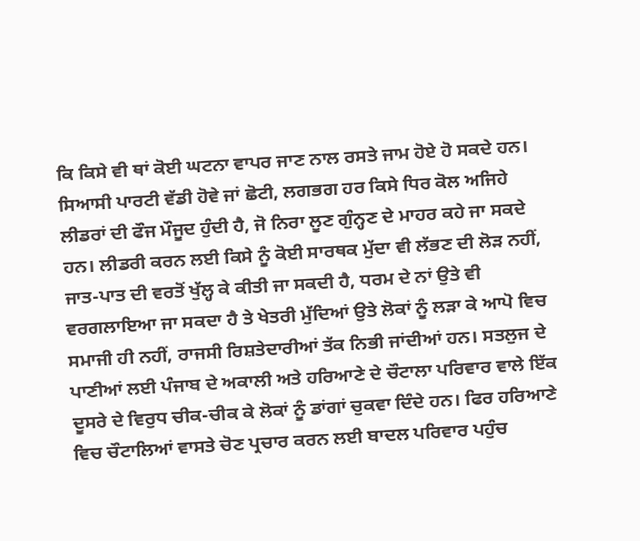ਕਿ ਕਿਸੇ ਵੀ ਥਾਂ ਕੋਈ ਘਟਨਾ ਵਾਪਰ ਜਾਣ ਨਾਲ ਰਸਤੇ ਜਾਮ ਹੋਏ ਹੋ ਸਕਦੇ ਹਨ।
ਸਿਆਸੀ ਪਾਰਟੀ ਵੱਡੀ ਹੋਵੇ ਜਾਂ ਛੋਟੀ, ਲਗਭਗ ਹਰ ਕਿਸੇ ਧਿਰ ਕੋਲ ਅਜਿਹੇ ਲੀਡਰਾਂ ਦੀ ਫੌਜ ਮੌਜੂਦ ਹੁੰਦੀ ਹੈ, ਜੋ ਨਿਰਾ ਲੂਣ ਗੁੰਨ੍ਹਣ ਦੇ ਮਾਹਰ ਕਹੇ ਜਾ ਸਕਦੇ ਹਨ। ਲੀਡਰੀ ਕਰਨ ਲਈ ਕਿਸੇ ਨੂੰ ਕੋਈ ਸਾਰਥਕ ਮੁੱਦਾ ਵੀ ਲੱਭਣ ਦੀ ਲੋੜ ਨਹੀਂ, ਜਾਤ-ਪਾਤ ਦੀ ਵਰਤੋਂ ਖੁੱਲ੍ਹ ਕੇ ਕੀਤੀ ਜਾ ਸਕਦੀ ਹੈ, ਧਰਮ ਦੇ ਨਾਂ ਉਤੇ ਵੀ ਵਰਗਲਾਇਆ ਜਾ ਸਕਦਾ ਹੈ ਤੇ ਖੇਤਰੀ ਮੁੱਦਿਆਂ ਉਤੇ ਲੋਕਾਂ ਨੂੰ ਲੜਾ ਕੇ ਆਪੋ ਵਿਚ ਸਮਾਜੀ ਹੀ ਨਹੀਂ, ਰਾਜਸੀ ਰਿਸ਼ਤੇਦਾਰੀਆਂ ਤੱਕ ਨਿਭੀ ਜਾਂਦੀਆਂ ਹਨ। ਸਤਲੁਜ ਦੇ ਪਾਣੀਆਂ ਲਈ ਪੰਜਾਬ ਦੇ ਅਕਾਲੀ ਅਤੇ ਹਰਿਆਣੇ ਦੇ ਚੌਟਾਲਾ ਪਰਿਵਾਰ ਵਾਲੇ ਇੱਕ ਦੂਸਰੇ ਦੇ ਵਿਰੁਧ ਚੀਕ-ਚੀਕ ਕੇ ਲੋਕਾਂ ਨੂੰ ਡਾਂਗਾਂ ਚੁਕਵਾ ਦਿੰਦੇ ਹਨ। ਫਿਰ ਹਰਿਆਣੇ ਵਿਚ ਚੌਟਾਲਿਆਂ ਵਾਸਤੇ ਚੋਣ ਪ੍ਰਚਾਰ ਕਰਨ ਲਈ ਬਾਦਲ ਪਰਿਵਾਰ ਪਹੁੰਚ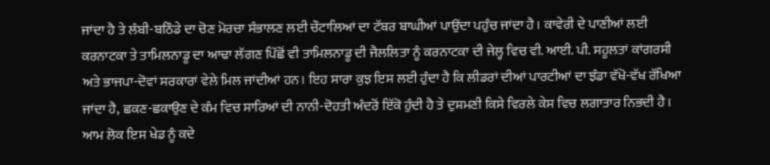ਜਾਂਦਾ ਹੈ ਤੇ ਲੰਬੀ-ਬਠਿੰਡੇ ਦਾ ਚੋਣ ਮੋਰਚਾ ਸੰਭਾਲਣ ਲਈ ਚੌਟਾਲਿਆਂ ਦਾ ਟੱਬਰ ਬਾਘੀਆਂ ਪਾਉਂਦਾ ਪਹੁੰਚ ਜਾਂਦਾ ਹੈ। ਕਾਵੇਰੀ ਦੇ ਪਾਣੀਆਂ ਲਈ ਕਰਨਾਟਕਾ ਤੇ ਤਾਮਿਲਨਾਡੂ ਦਾ ਆਢਾ ਲੱਗਣ ਪਿੱਛੋਂ ਵੀ ਤਾਮਿਲਨਾਡੂ ਦੀ ਜੈਲਲਿਤਾ ਨੂੰ ਕਰਨਾਟਕਾ ਦੀ ਜੇਲ੍ਹ ਵਿਚ ਵੀ. ਆਈ. ਪੀ. ਸਹੂਲਤਾਂ ਕਾਂਗਰਸੀ ਅਤੇ ਭਾਜਪਾ-ਦੋਵਾਂ ਸਰਕਾਰਾਂ ਵੇਲੇ ਮਿਲ ਜਾਂਦੀਆਂ ਹਨ। ਇਹ ਸਾਰਾ ਕੁਝ ਇਸ ਲਈ ਹੁੰਦਾ ਹੈ ਕਿ ਲੀਡਰਾਂ ਦੀਆਂ ਪਾਰਟੀਆਂ ਦਾ ਝੰਡਾ ਵੱਖੋ-ਵੱਖ ਰੱਖਿਆ ਜਾਂਦਾ ਹੈ, ਛਕਣ-ਛਕਾਉਣ ਦੇ ਕੰਮ ਵਿਚ ਸਾਰਿਆਂ ਦੀ ਨਾਨੀ-ਦੋਹਤੀ ਅੰਦਰੋਂ ਇੱਕੋ ਹੁੰਦੀ ਹੈ ਤੇ ਦੁਸ਼ਮਣੀ ਕਿਸੇ ਵਿਰਲੇ ਕੇਸ ਵਿਚ ਲਗਾਤਾਰ ਨਿਭਦੀ ਹੈ। ਆਮ ਲੋਕ ਇਸ ਖੇਡ ਨੂੰ ਕਦੇ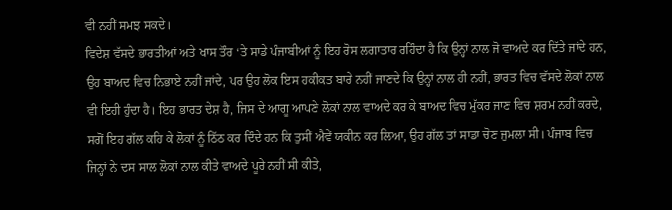ਵੀ ਨਹੀਂ ਸਮਝ ਸਕਦੇ।
ਵਿਦੇਸ਼ ਵੱਸਦੇ ਭਾਰਤੀਆਂ ਅਤੇ ਖਾਸ ਤੌਰ ‘ਤੇ ਸਾਡੇ ਪੰਜਾਬੀਆਂ ਨੂੰ ਇਹ ਰੋਸ ਲਗਾਤਾਰ ਰਹਿੰਦਾ ਹੈ ਕਿ ਉਨ੍ਹਾਂ ਨਾਲ ਜੋ ਵਾਅਦੇ ਕਰ ਦਿੱਤੇ ਜਾਂਦੇ ਹਨ, ਉਹ ਬਾਅਦ ਵਿਚ ਨਿਭਾਏ ਨਹੀਂ ਜਾਂਦੇ, ਪਰ ਉਹ ਲੋਕ ਇਸ ਹਕੀਕਤ ਬਾਰੇ ਨਹੀਂ ਜਾਣਦੇ ਕਿ ਉਨ੍ਹਾਂ ਨਾਲ ਹੀ ਨਹੀਂ, ਭਾਰਤ ਵਿਚ ਵੱਸਦੇ ਲੋਕਾਂ ਨਾਲ ਵੀ ਇਹੀ ਹੁੰਦਾ ਹੈ। ਇਹ ਭਾਰਤ ਦੇਸ਼ ਹੈ, ਜਿਸ ਦੇ ਆਗੂ ਆਪਣੇ ਲੋਕਾਂ ਨਾਲ ਵਾਅਦੇ ਕਰ ਕੇ ਬਾਅਦ ਵਿਚ ਮੁੱਕਰ ਜਾਣ ਵਿਚ ਸ਼ਰਮ ਨਹੀਂ ਕਰਦੇ, ਸਗੋਂ ਇਹ ਗੱਲ ਕਹਿ ਕੇ ਲੋਕਾਂ ਨੂੰ ਠਿੱਠ ਕਰ ਦਿੰਦੇ ਹਨ ਕਿ ਤੁਸੀਂ ਐਵੇਂ ਯਕੀਨ ਕਰ ਲਿਆ, ਉਹ ਗੱਲ ਤਾਂ ਸਾਡਾ ਚੋਣ ਜੁਮਲਾ ਸੀ। ਪੰਜਾਬ ਵਿਚ ਜਿਨ੍ਹਾਂ ਨੇ ਦਸ ਸਾਲ ਲੋਕਾਂ ਨਾਲ ਕੀਤੇ ਵਾਅਦੇ ਪੂਰੇ ਨਹੀਂ ਸੀ ਕੀਤੇ,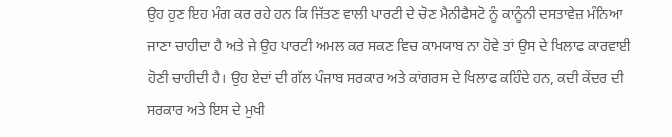ਉਹ ਹੁਣ ਇਹ ਮੰਗ ਕਰ ਰਹੇ ਹਨ ਕਿ ਜਿੱਤਣ ਵਾਲੀ ਪਾਰਟੀ ਦੇ ਚੋਣ ਮੈਨੀਫੈਸਟੋ ਨੂੰ ਕਾਨੂੰਨੀ ਦਸਤਾਵੇਜ਼ ਮੰਨਿਆ ਜਾਣਾ ਚਾਹੀਦਾ ਹੈ ਅਤੇ ਜੇ ਉਹ ਪਾਰਟੀ ਅਮਲ ਕਰ ਸਕਣ ਵਿਚ ਕਾਮਯਾਬ ਨਾ ਹੋਵੇ ਤਾਂ ਉਸ ਦੇ ਖਿਲਾਫ ਕਾਰਵਾਈ ਹੋਣੀ ਚਾਹੀਦੀ ਹੈ। ਉਹ ਏਦਾਂ ਦੀ ਗੱਲ ਪੰਜਾਬ ਸਰਕਾਰ ਅਤੇ ਕਾਂਗਰਸ ਦੇ ਖਿਲਾਫ ਕਹਿੰਦੇ ਹਨ, ਕਦੀ ਕੇਂਦਰ ਦੀ ਸਰਕਾਰ ਅਤੇ ਇਸ ਦੇ ਮੁਖੀ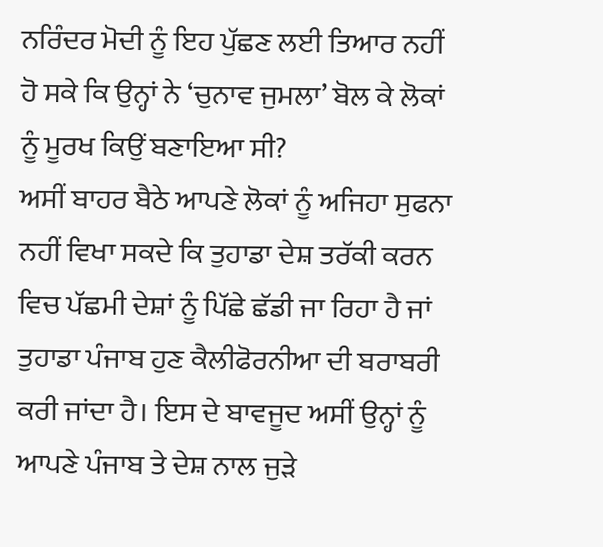ਨਰਿੰਦਰ ਮੋਦੀ ਨੂੰ ਇਹ ਪੁੱਛਣ ਲਈ ਤਿਆਰ ਨਹੀਂ ਹੋ ਸਕੇ ਕਿ ਉਨ੍ਹਾਂ ਨੇ ‘ਚੁਨਾਵ ਜੁਮਲਾ’ ਬੋਲ ਕੇ ਲੋਕਾਂ ਨੂੰ ਮੂਰਖ ਕਿਉਂ ਬਣਾਇਆ ਸੀ?
ਅਸੀਂ ਬਾਹਰ ਬੈਠੇ ਆਪਣੇ ਲੋਕਾਂ ਨੂੰ ਅਜਿਹਾ ਸੁਫਨਾ ਨਹੀਂ ਵਿਖਾ ਸਕਦੇ ਕਿ ਤੁਹਾਡਾ ਦੇਸ਼ ਤਰੱਕੀ ਕਰਨ ਵਿਚ ਪੱਛਮੀ ਦੇਸ਼ਾਂ ਨੂੰ ਪਿੱਛੇ ਛੱਡੀ ਜਾ ਰਿਹਾ ਹੈ ਜਾਂ ਤੁਹਾਡਾ ਪੰਜਾਬ ਹੁਣ ਕੈਲੀਫੋਰਨੀਆ ਦੀ ਬਰਾਬਰੀ ਕਰੀ ਜਾਂਦਾ ਹੈ। ਇਸ ਦੇ ਬਾਵਜੂਦ ਅਸੀਂ ਉਨ੍ਹਾਂ ਨੂੰ ਆਪਣੇ ਪੰਜਾਬ ਤੇ ਦੇਸ਼ ਨਾਲ ਜੁੜੇ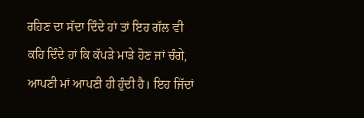ਰਹਿਣ ਦਾ ਸੱਦਾ ਦਿੰਦੇ ਹਾਂ ਤਾਂ ਇਹ ਗੱਲ ਵੀ ਕਹਿ ਦਿੰਦੇ ਹਾਂ ਕਿ ਕੱਪੜੇ ਮਾੜੇ ਹੋਣ ਜਾਂ ਚੰਗੇ, ਆਪਣੀ ਮਾਂ ਆਪਣੀ ਹੀ ਹੁੰਦੀ ਹੈ। ਇਹ ਜਿੱਦਾਂ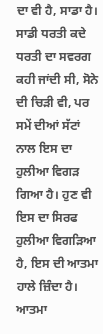ਦਾ ਵੀ ਹੈ, ਸਾਡਾ ਹੈ। ਸਾਡੀ ਧਰਤੀ ਕਦੇ ਧਰਤੀ ਦਾ ਸਵਰਗ ਕਹੀ ਜਾਂਦੀ ਸੀ, ਸੋਨੇ ਦੀ ਚਿੜੀ ਵੀ, ਪਰ ਸਮੇਂ ਦੀਆਂ ਸੱਟਾਂ ਨਾਲ ਇਸ ਦਾ ਹੁਲੀਆ ਵਿਗੜ ਗਿਆ ਹੈ। ਹੁਣ ਵੀ ਇਸ ਦਾ ਸਿਰਫ ਹੁਲੀਆ ਵਿਗੜਿਆ ਹੈ, ਇਸ ਦੀ ਆਤਮਾ ਹਾਲੇ ਜ਼ਿੰਦਾ ਹੈ। ਆਤਮਾ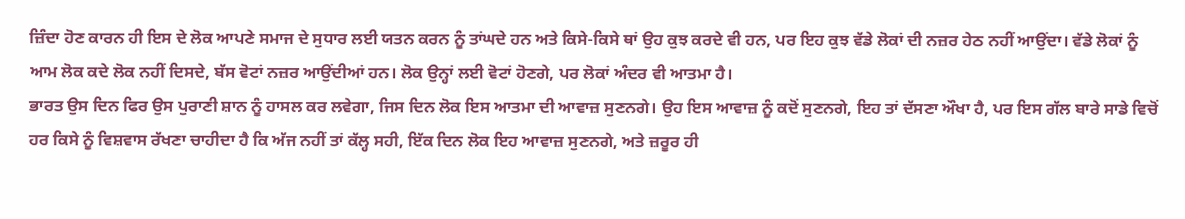ਜ਼ਿੰਦਾ ਹੋਣ ਕਾਰਨ ਹੀ ਇਸ ਦੇ ਲੋਕ ਆਪਣੇ ਸਮਾਜ ਦੇ ਸੁਧਾਰ ਲਈ ਯਤਨ ਕਰਨ ਨੂੰ ਤਾਂਘਦੇ ਹਨ ਅਤੇ ਕਿਸੇ-ਕਿਸੇ ਥਾਂ ਉਹ ਕੁਝ ਕਰਦੇ ਵੀ ਹਨ, ਪਰ ਇਹ ਕੁਝ ਵੱਡੇ ਲੋਕਾਂ ਦੀ ਨਜ਼ਰ ਹੇਠ ਨਹੀਂ ਆਉਂਦਾ। ਵੱਡੇ ਲੋਕਾਂ ਨੂੰ ਆਮ ਲੋਕ ਕਦੇ ਲੋਕ ਨਹੀਂ ਦਿਸਦੇ, ਬੱਸ ਵੋਟਾਂ ਨਜ਼ਰ ਆਉਂਦੀਆਂ ਹਨ। ਲੋਕ ਉਨ੍ਹਾਂ ਲਈ ਵੋਟਾਂ ਹੋਣਗੇ, ਪਰ ਲੋਕਾਂ ਅੰਦਰ ਵੀ ਆਤਮਾ ਹੈ।
ਭਾਰਤ ਉਸ ਦਿਨ ਫਿਰ ਉਸ ਪੁਰਾਣੀ ਸ਼ਾਨ ਨੂੰ ਹਾਸਲ ਕਰ ਲਵੇਗਾ, ਜਿਸ ਦਿਨ ਲੋਕ ਇਸ ਆਤਮਾ ਦੀ ਆਵਾਜ਼ ਸੁਣਨਗੇ। ਉਹ ਇਸ ਆਵਾਜ਼ ਨੂੰ ਕਦੋਂ ਸੁਣਨਗੇ, ਇਹ ਤਾਂ ਦੱਸਣਾ ਔਖਾ ਹੈ, ਪਰ ਇਸ ਗੱਲ ਬਾਰੇ ਸਾਡੇ ਵਿਚੋਂ ਹਰ ਕਿਸੇ ਨੂੰ ਵਿਸ਼ਵਾਸ ਰੱਖਣਾ ਚਾਹੀਦਾ ਹੈ ਕਿ ਅੱਜ ਨਹੀਂ ਤਾਂ ਕੱਲ੍ਹ ਸਹੀ, ਇੱਕ ਦਿਨ ਲੋਕ ਇਹ ਆਵਾਜ਼ ਸੁਣਨਗੇ, ਅਤੇ ਜ਼ਰੂਰ ਹੀ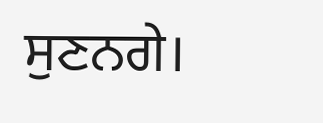ਸੁਣਨਗੇ।